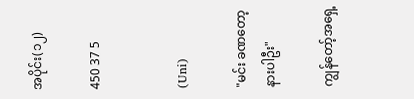အပိုင်း(၁၂)

450 37 5


(Uni)

"မင်း ခဏတော့ နားပါဦး"

ကျွန်တော့်အရှေ့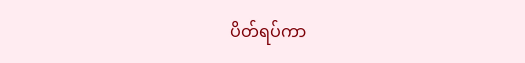ပိတ်ရပ်ကာ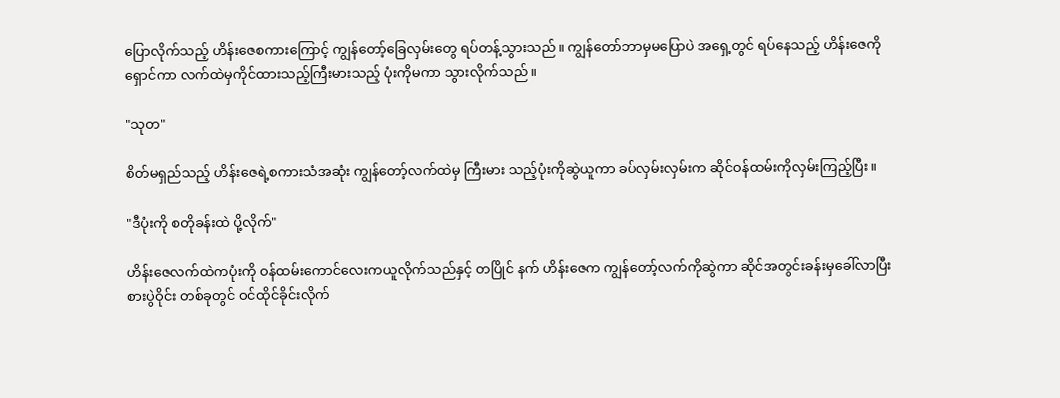ပြောလိုက်သည့် ဟိန်းဇေစကားကြောင့် ကျွန်တော့်ခြေလှမ်းတွေ ရပ်တန့်သွားသည်။ ကျွန်တော်ဘာမှမပြောပဲ အရှေ့တွင် ရပ်နေသည့် ဟိန်းဇေကိုရှောင်ကာ လက်ထဲမှကိုင်ထားသည့်ကြီးမားသည့် ပုံးကိုမကာ သွားလိုက်သည်။

"သုတ"

စိတ်မရှည်သည့် ဟိန်းဇေရဲ့စကားသံအဆုံး ကျွန်တော့်လက်ထဲမှ ကြီးမား သည့်ပုံးကိုဆွဲယူကာ ခပ်လှမ်းလှမ်းက ဆိုင်ဝန်ထမ်းကိုလှမ်းကြည့်ပြီး။

"ဒီပုံးကို စတိုခန်းထဲ ပို့လိုက်"

ဟိန်းဇေလက်ထဲကပုံးကို ဝန်ထမ်းကောင်လေးကယူလိုက်သည်နှင့် တပြိုင် နက် ဟိန်းဇေက ကျွန်တော့်လက်ကိုဆွဲကာ ဆိုင်အတွင်းခန်းမှခေါ်လာပြီး စားပွဲဝိုင်း တစ်ခုတွင် ဝင်ထိုင်ခိုင်းလိုက်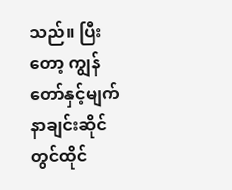သည်။ ပြီးတော့ ကျွန်တော်နှင့်မျက်နာချင်းဆိုင်တွင်ထိုင်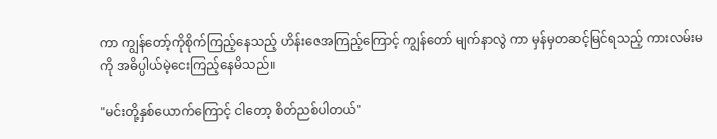ကာ ကျွန်တော့်ကိုစိုက်ကြည့်နေသည့် ဟိန်းဇေအကြည့်ကြောင့် ကျွန်တော် မျက်နာလွဲ ကာ မှန်မှတဆင့်မြင်ရသည့် ကားလမ်းမကို အဓိပ္ပါယ်မဲ့ငေးကြည့်နေမိသည်။

"မင်းတို့နှစ်ယောက်ကြောင့် ငါတော့ စိတ်ညစ်ပါတယ်"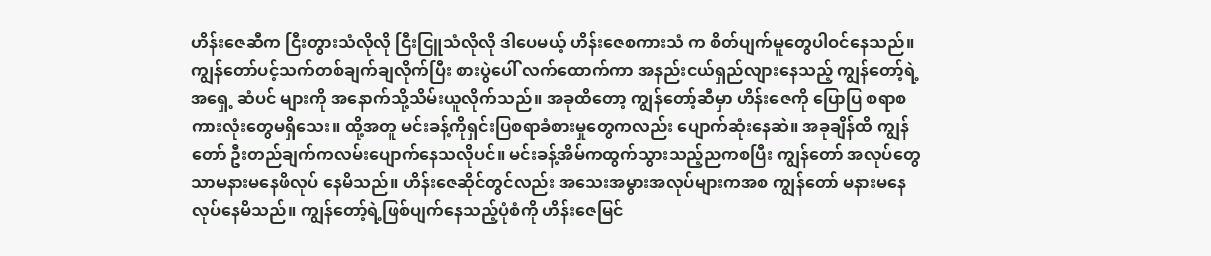ဟိန်းဇေဆီက ငြီးတွားသံလိုလို ငြီးငြူသံလိုလို ဒါပေမယ့် ဟိန်းဇေစကားသံ က စိတ်ပျက်မူတွေပါဝင်နေသည်။ ကျွန်တော်ပင့်သက်တစ်ချက်ချလိုက်ပြီး စားပွဲပေါ် လက်ထောက်ကာ အနည်းငယ်ရှည်လျားနေသည့် ကျွန်တော့်ရဲ့အရှေ့ ဆံပင် များကို အနောက်သို့သိမ်းယူလိုက်သည်။ အခုထိတော့ ကျွန်တော့်ဆီမှာ ဟိန်းဇေကို ပြောပြ စရာစကားလုံးတွေမရှိသေး။ ထို့အတူ မင်းခန့်ကိုရှင်းပြစရာခံစားမှုတွေကလည်း ပျောက်ဆုံးနေဆဲ။ အခုချိန်ထိ ကျွန်တော် ဦးတည်ချက်ကလမ်းပျောက်နေသလိုပင်။ မင်းခန့်အိမ်ကထွက်သွားသည့်ညကစပြီး ကျွန်တော် အလုပ်တွေသာမနားမနေဖိလုပ် နေမိသည်။ ဟိန်းဇေဆိုင်တွင်လည်း အသေးအမွားအလုပ်များကအစ ကျွန်တော် မနားမနေလုပ်နေမိသည်။ ကျွန်တော့်ရဲ့ဖြစ်ပျက်နေသည့်ပုံစံကို ဟိန်းဇေမြင်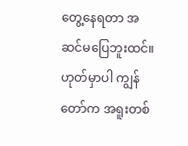တွေ့နေရတာ အဆင်မပြေဘူးထင်။ ဟုတ်မှာပါ ကျွန်တော်က အရူးတစ်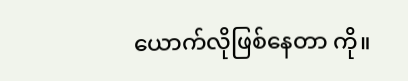ယောက်လိုဖြစ်နေတာ ကို။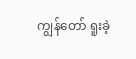ကျွန်တော် ရူးခဲ့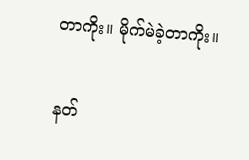တာကိုး။ မိုက်မဲခဲ့တာကိုး။

နတ်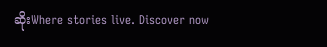ဆိုးWhere stories live. Discover now